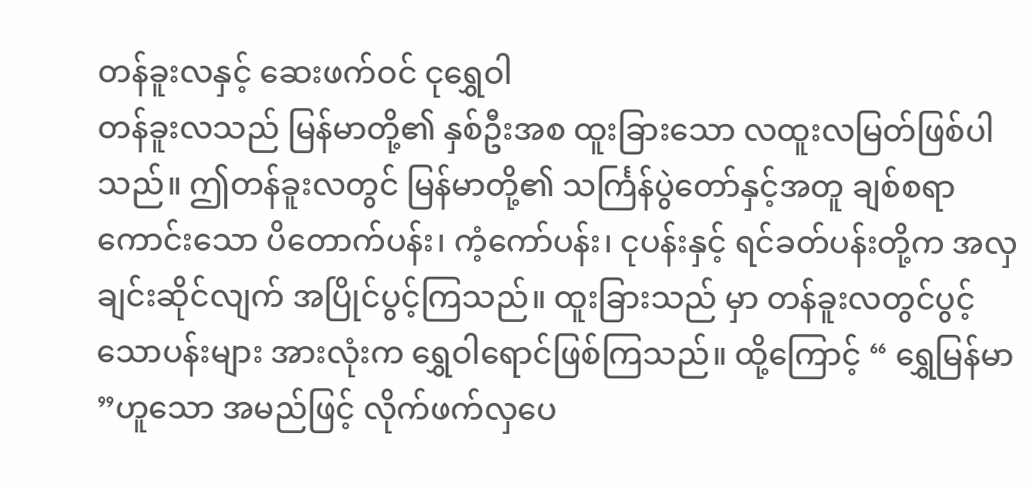တန်ခူးလနှင့် ဆေးဖက်ဝင် ငုရွှေဝါ
တန်ခူးလသည် မြန်မာတို့၏ နှစ်ဦးအစ ထူးခြားသော လထူးလမြတ်ဖြစ်ပါသည်။ ဤတန်ခူးလတွင် မြန်မာတို့၏ သင်္ကြန်ပွဲတော်နှင့်အတူ ချစ်စရာကောင်းသော ပိတောက်ပန်း၊ ကံ့ကော်ပန်း၊ ငုပန်းနှင့် ရင်ခတ်ပန်းတို့က အလှချင်းဆိုင်လျက် အပြိုင်ပွင့်ကြသည်။ ထူးခြားသည် မှာ တန်ခူးလတွင်ပွင့်သောပန်းများ အားလုံးက ရွှေဝါရောင်ဖြစ်ကြသည်။ ထို့ကြောင့် “ ရွှေမြန်မာ ”ဟူသော အမည်ဖြင့် လိုက်ဖက်လှပေ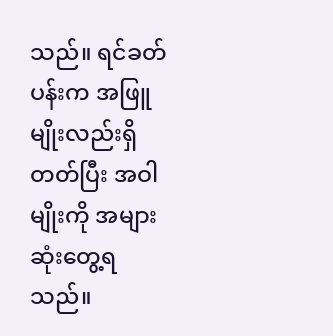သည်။ ရင်ခတ်ပန်းက အဖြူမျိုးလည်းရှိတတ်ပြီး အဝါမျိုးကို အများဆုံးတွေ့ရသည်။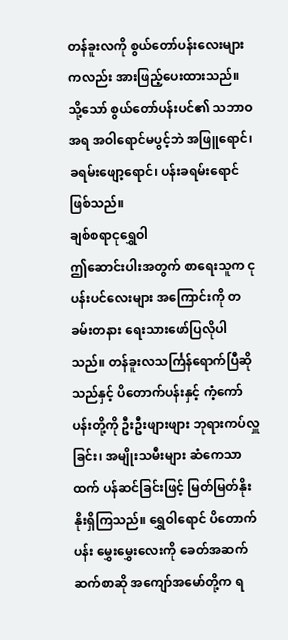တန်ခူးလကို စွယ်တော်ပန်းလေးများကလည်း အားဖြည့်ပေးထားသည်။ သို့သော် စွယ်တော်ပန်းပင်၏ သဘာဝအရ အဝါရောင်မပွင့်ဘဲ အဖြူရောင်၊ ခရမ်းဖျော့ရောင်၊ ပန်းခရမ်းရောင်ဖြစ်သည်။
ချစ်စရာငုရွှေဝါ
ဤဆောင်းပါးအတွက် စာရေးသူက ငုပန်းပင်လေးများ အကြောင်းကို တခမ်းတနား ရေးသားဖော်ပြလိုပါသည်။ တန်ခူးလသင်္ကြန်ရောက်ပြီဆိုသည်နှင့် ပိတောက်ပန်းနှင့် ကံ့ကော်ပန်းတို့ကို ဦးဦးဖျားဖျား ဘုရားကပ်လှူခြင်း၊ အမျိုးသမီးများ ဆံကေသာထက် ပန်ဆင်ခြင်းဖြင့် မြတ်မြတ်နိုးနိုးရှိကြသည်။ ရွှေဝါရောင် ပိတောက်ပန်း မွှေးမွှေးလေးကို ခေတ်အဆက်ဆက်စာဆို အကျော်အမော်တို့က ရ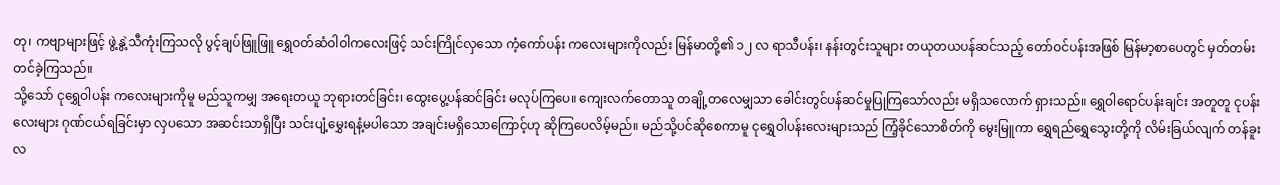တု၊ ကဗျာများဖြင့် ဖွဲ့နွဲ့သီကုံးကြသလို ပွင့်ချပ်ဖြူဖြူ ရွှေဝတ်ဆံဝါဝါကလေးဖြင့် သင်းကြိုင်လှသော ကံ့ကော်ပန်း ကလေးများကိုလည်း မြန်မာတို့၏ ၁၂ လ ရာသီပန်း၊ နန်းတွင်းသူများ တယုတယပန်ဆင်သည့် တော်ဝင်ပန်းအဖြစ် မြန်မာ့စာပေတွင် မှတ်တမ်းတင်ခဲ့ကြသည်။
သို့သော် ငုရွှေဝါပန်း ကလေးများကိုမူ မည်သူကမျှ အရေးတယူ ဘုရားတင်ခြင်း၊ ထွေးပွေ့ပန်ဆင်ခြင်း မလုပ်ကြပေ။ ကျေးလက်တောသူ တချို့တလေမျှသာ ခေါင်းတွင်ပန်ဆင်မှုပြုကြသော်လည်း မရှိသလောက် ရှားသည်။ ရွှေဝါရောင်ပန်းချင်း အတူတူ ငုပန်းလေးများ ဂုဏ်ငယ်ရခြင်းမှာ လှပသော အဆင်းသာရှိပြီး သင်းပျံ့မွှေးရနံ့မပါသော အချင်းမရှိသောကြောင့်ဟု ဆိုကြပေလိမ့်မည်။ မည်သို့ပင်ဆိုစေကာမူ ငုရွှေဝါပန်းလေးများသည် ကြံ့ခိုင်သောစိတ်ကို မွေးမြူကာ ရွှေရည်ရွှေသွေးတို့ကို လိမ်းခြယ်လျက် တန်ခူးလ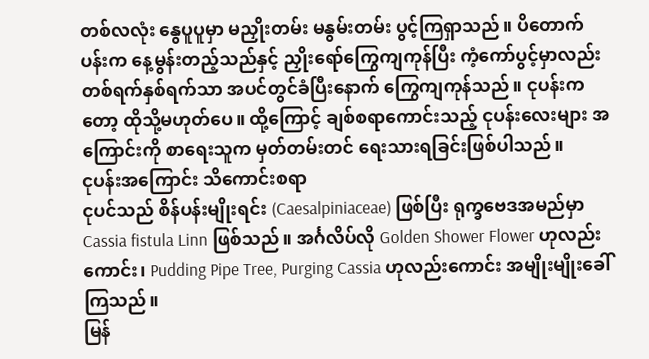တစ်လလုံး နွေပူပူမှာ မညှိုးတမ်း မနွမ်းတမ်း ပွင့်ကြရှာသည်။ ပိတောက်ပန်းက နေ့မွန်းတည့်သည်နှင့် ညှိုးရော်ကြွေကျကုန်ပြီး ကံ့ကော်ပွင့်မှာလည်း တစ်ရက်နှစ်ရက်သာ အပင်တွင်ခံပြီးနောက် ကြွေကျကုန်သည်။ ငုပန်းကတော့ ထိုသို့မဟုတ်ပေ။ ထို့ကြောင့် ချစ်စရာကောင်းသည့် ငုပန်းလေးများ အကြောင်းကို စာရေးသူက မှတ်တမ်းတင် ရေးသားရခြင်းဖြစ်ပါသည်။
ငုပန်းအကြောင်း သိကောင်းစရာ
ငုပင်သည် စိန်ပန်းမျိုးရင်း (Caesalpiniaceae) ဖြစ်ပြီး ရုက္ခဗေဒအမည်မှာ Cassia fistula Linn ဖြစ်သည်။ အင်္ဂလိပ်လို Golden Shower Flower ဟုလည်းကောင်း၊ Pudding Pipe Tree, Purging Cassia ဟုလည်းကောင်း အမျိုးမျိုးခေါ်ကြသည်။
မြန်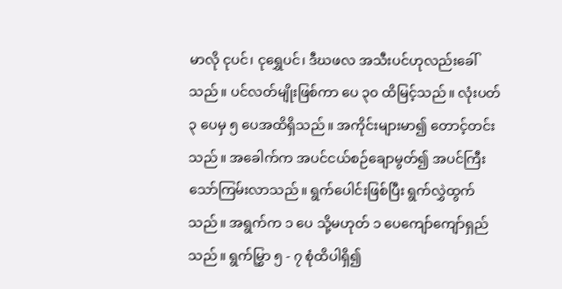မာလို ငုပင်၊ ငုရွှေပင်၊ ဒီဃဖလ အသီးပင်ဟုလည်းခေါ်သည်။ ပင်လတ်မျိုးဖြစ်ကာ ပေ ၃၀ ထိမြင့်သည်။ လုံးပတ် ၃ ပေမှ ၅ ပေအထိရှိသည်။ အကိုင်းများမာ၍ တောင့်တင်းသည်။ အခေါက်က အပင်ငယ်စဉ်ချောမွတ်၍ အပင်ကြီးသော်ကြမ်းလာသည်။ ရွက်ပေါင်းဖြစ်ပြီး ရွက်လွှဲထွက်သည်။ အရွက်က ၁ ပေ သို့မဟုတ် ၁ ပေကျော်ကျော်ရှည်သည်။ ရွက်မြွှာ ၅ - ၇ စုံထိပါရှိ၍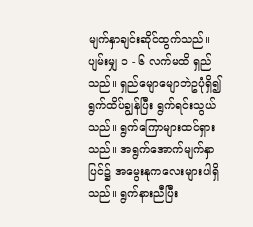မျက်နှာချင်းဆိုင်ထွက်သည်။ ပျမ်းမျှ ၁ - ၆ လက်မထိ ရှည်သည်။ ရှည်မျောမျောဘဲဥပုံရှိ၍ ရွက်ထိပ်ချွန်ပြီး ရွက်ရင်းသွယ်သည်။ ရွက်ကြောများထင်ရှားသည်။ အရွက်အောက်မျက်နှာပြင်၌ အမွေးနုကလေးများပါရှိသည်။ ရွက်နားညီပြီး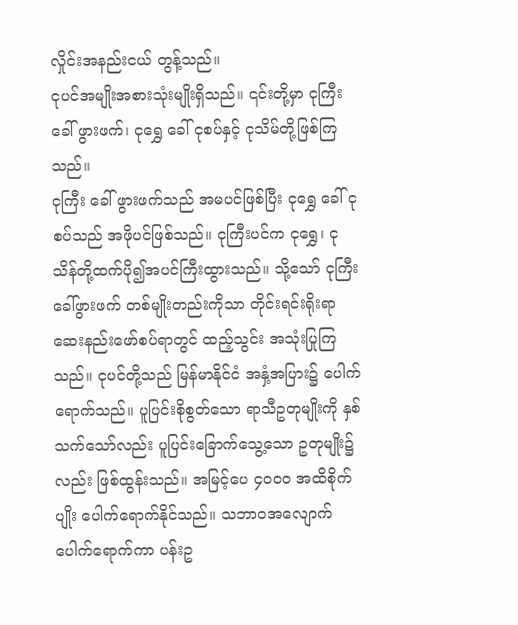လှိုင်းအနည်းငယ် တွန့်သည်။
ငုပင်အမျိုးအစားသုံးမျိုးရှိသည်။ ၎င်းတို့မှာ ငုကြီး ခေါ် ဖွားဖက်၊ ငုရွှေ ခေါ် ငုစပ်နှင့် ငုသိမ်တို့ဖြစ်ကြသည်။
ငုကြီး ခေါ် ဖွားဖက်သည် အမပင်ဖြစ်ပြီး ငုရွှေ ခေါ် ငုစပ်သည် အဖိုပင်ဖြစ်သည်။ ငုကြီးပင်က ငုရွှေ၊ ငုသိန်တို့ထက်ပို၍အပင်ကြီးထွားသည်။ သို့သော် ငုကြီးခေါ်ဖွားဖက် တစ်မျိုးတည်းကိုသာ တိုင်းရင်းရိုးရာ ဆေးနည်းဖော်စပ်ရာတွင် ထည့်သွင်း အသုံးပြုကြသည်။ ငုပင်တို့သည် မြန်မာနိုင်ငံ အနှံ့အပြား၌ ပေါက်ရောက်သည်။ ပူပြင်းစိုစွတ်သော ရာသီဥတုမျိုးကို နှစ်သက်သော်လည်း ပူပြင်းခြောက်သွေ့သော ဥတုမျိုး၌လည်း ဖြစ်ထွန်းသည်။ အမြင့်ပေ ၄၀၀၀ အထိစိုက်ပျိုး ပေါက်ရောက်နိုင်သည်။ သဘာဝအလျောက် ပေါက်ရောက်ကာ ပန်းဥ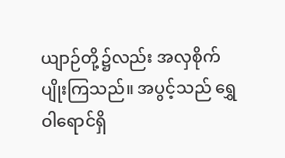ယျာဉ်တို့၌လည်း အလှစိုက်ပျိုးကြသည်။ အပွင့်သည် ရွှေဝါရောင်ရှိ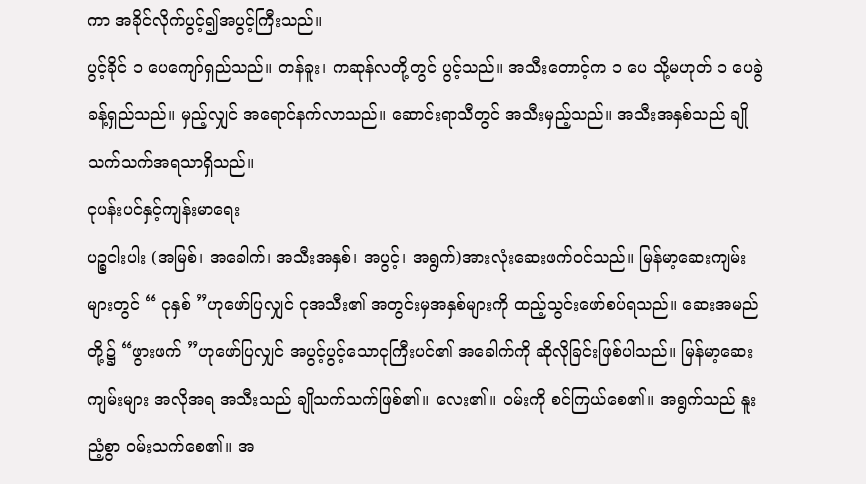ကာ အခိုင်လိုက်ပွင့်၍အပွင့်ကြီးသည်။
ပွင့်ခိုင် ၁ ပေကျော်ရှည်သည်။ တန်ခူး၊ ကဆုန်လတို့တွင် ပွင့်သည်။ အသီးတောင့်က ၁ ပေ သို့မဟုတ် ၁ ပေခွဲခန့်ရှည်သည်။ မှည့်လျှင် အရောင်နက်လာသည်။ ဆောင်းရာသီတွင် အသီးမှည့်သည်။ အသီးအနှစ်သည် ချိုသက်သက်အရသာရှိသည်။
ငုပန်းပင်နှင့်ကျန်းမာရေး
ပဉ္စငါးပါး (အမြစ်၊ အခေါက်၊ အသီးအနှစ်၊ အပွင့်၊ အရွက်)အားလုံးဆေးဖက်ဝင်သည်။ မြန်မာ့ဆေးကျမ်းများတွင် “ ငုနှစ် ”ဟုဖော်ပြလျှင် ငုအသီး၏ အတွင်းမှအနှစ်များကို ထည့်သွင်းဖော်စပ်ရသည်။ ဆေးအမည်တို့၌ “ဖွားဖက် ”ဟုဖော်ပြလျှင် အပွင့်ပွင့်သောငုကြီးပင်၏ အခေါက်ကို ဆိုလိုခြင်းဖြစ်ပါသည်။ မြန်မာ့ဆေးကျမ်းများ အလိုအရ အသီးသည် ချိုသက်သက်ဖြစ်၏။ လေး၏။ ဝမ်းကို စင်ကြယ်စေ၏။ အရွက်သည် နူးညံ့စွာ ဝမ်းသက်စေ၏။ အ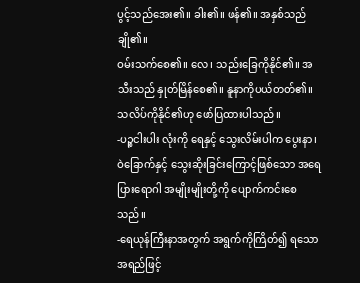ပွင့်သည်အေး၏။ ခါး၏။ ဖန်၏။ အနှစ်သည် ချို၏။
ဝမ်းသက်စေ၏။ လေ၊ သည်းခြေကိုနိုင်၏။ အသီးသည် နှုတ်မြိန်စေ၏။ နူနာကိုပယ်တတ်၏။ သလိပ်ကိုနိုင်၏ဟု ဖော်ပြထားပါသည်။
-ပဉ္စငါးပါး လုံးကို ရေနှင့် သွေးလိမ်းပါက ပွေးနာ၊ ဝဲခြောက်နှင့် သွေးဆိုးခြင်းကြောင့်ဖြစ်သော အရေပြားရောဂါ အမျိုးမျိုးတို့ကို ပျောက်ကင်းစေသည်။
-ရေယုန်ကြီးနာအတွက် အရွက်ကိုကြိတ်၍ ရသောအရည်ဖြင့်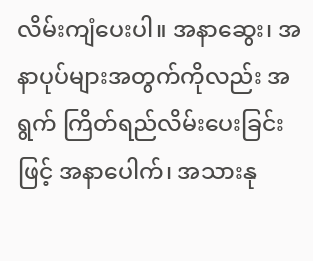လိမ်းကျံပေးပါ။ အနာဆွေး၊ အနာပုပ်များအတွက်ကိုလည်း အရွက် ကြိတ်ရည်လိမ်းပေးခြင်းဖြင့် အနာပေါက်၊ အသားနု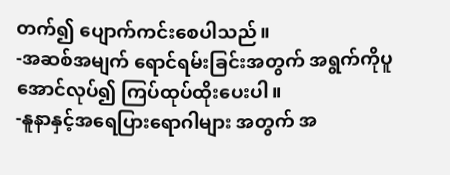တက်၍ ပျောက်ကင်းစေပါသည်။
-အဆစ်အမျက် ရောင်ရမ်းခြင်းအတွက် အရွက်ကိုပူအောင်လုပ်၍ ကြပ်ထုပ်ထိုးပေးပါ။
-နူနာနှင့်အရေပြားရောဂါများ အတွက် အ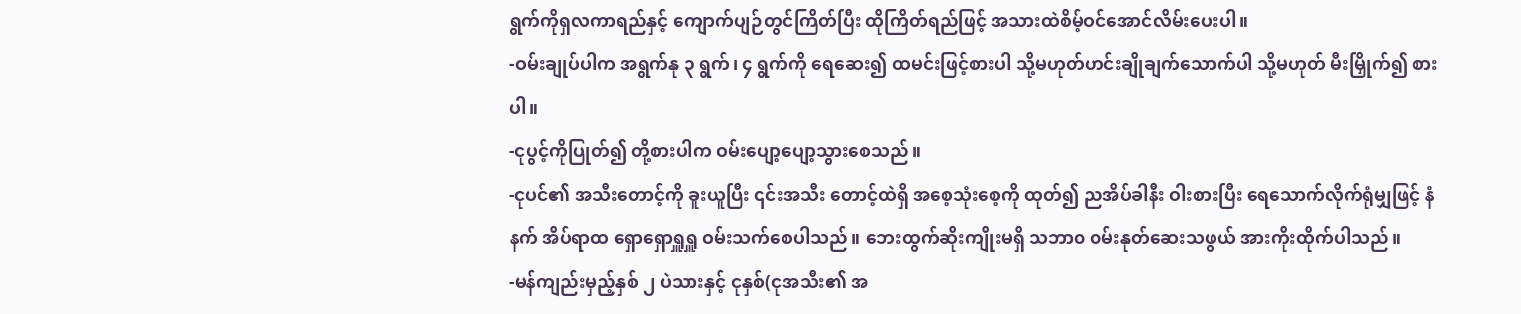ရွက်ကိုရှလကာရည်နှင့် ကျောက်ပျဉ်တွင်ကြိတ်ပြီး ထိုကြိတ်ရည်ဖြင့် အသားထဲစိမ့်ဝင်အောင်လိမ်းပေးပါ။
-ဝမ်းချုပ်ပါက အရွက်နု ၃ ရွက်၊ ၄ ရွက်ကို ရေဆေး၍ ထမင်းဖြင့်စားပါ သို့မဟုတ်ဟင်းချိုချက်သောက်ပါ သို့မဟုတ် မီးမြှိုက်၍ စားပါ။
-ငုပွင့်ကိုပြုတ်၍ တို့စားပါက ဝမ်းပျော့ပျော့သွားစေသည်။
-ငုပင်၏ အသီးတောင့်ကို ခူးယူပြီး ၎င်းအသီး တောင့်ထဲရှိ အစေ့သုံးစေ့ကို ထုတ်၍ ညအိပ်ခါနီး ဝါးစားပြီး ရေသောက်လိုက်ရုံမျှဖြင့် နံနက် အိပ်ရာထ ရှောရှောရှူရှူ ဝမ်းသက်စေပါသည်။ ဘေးထွက်ဆိုးကျိုးမရှိ သဘာ၀ ၀မ်းနုတ်ဆေးသဖွယ် အားကိုးထိုက်ပါသည်။
-မန်ကျည်းမှည့်နှစ် ၂ ပဲသားနှင့် ငုနှစ်(ငုအသီး၏ အ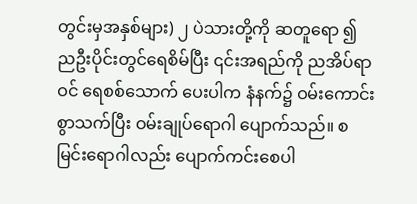တွင်းမှအနှစ်များ) ၂ ပဲသားတို့ကို ဆတူရော ၍ ညဦးပိုင်းတွင်ရေစိမ်ပြီး ၎င်းအရည်ကို ညအိပ်ရာဝင် ရေစစ်သောက် ပေးပါက နံနက်၌ ဝမ်းကောင်းစွာသက်ပြီး ဝမ်းချုပ်ရောဂါ ပျောက်သည်။ စမြင်းရောဂါလည်း ပျောက်ကင်းစေပါ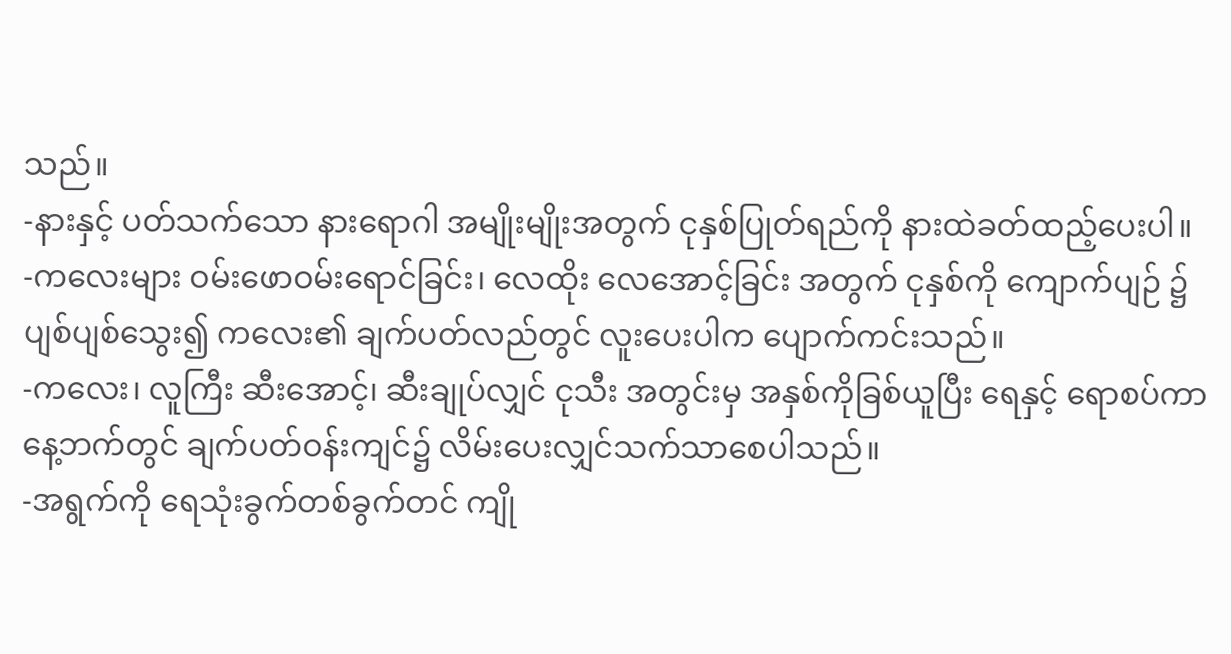သည်။
-နားနှင့် ပတ်သက်သော နားရောဂါ အမျိုးမျိုးအတွက် ငုနှစ်ပြုတ်ရည်ကို နားထဲခတ်ထည့်ပေးပါ။
-ကလေးများ ဝမ်းဖောဝမ်းရောင်ခြင်း၊ လေထိုး လေအောင့်ခြင်း အတွက် ငုနှစ်ကို ကျောက်ပျဉ် ၌ ပျစ်ပျစ်သွေး၍ ကလေး၏ ချက်ပတ်လည်တွင် လူးပေးပါက ပျောက်ကင်းသည်။
-ကလေး၊ လူကြီး ဆီးအောင့်၊ ဆီးချုပ်လျှင် ငုသီး အတွင်းမှ အနှစ်ကိုခြစ်ယူပြီး ရေနှင့် ရောစပ်ကာ နေ့ဘက်တွင် ချက်ပတ်ဝန်းကျင်၌ လိမ်းပေးလျှင်သက်သာစေပါသည်။
-အရွက်ကို ရေသုံးခွက်တစ်ခွက်တင် ကျို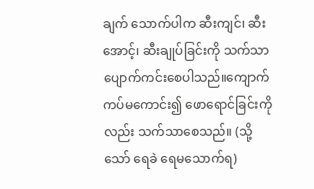ချက် သောက်ပါက ဆီးကျင်၊ ဆီးအောင့်၊ ဆီးချုပ်ခြင်းကို သက်သာပျောက်ကင်းစေပါသည်။ကျောက်ကပ်မကောင်း၍ ဖောရောင်ခြင်းကိုလည်း သက်သာစေသည်။ (သို့သော် ရေခဲ ရေမသောက်ရ)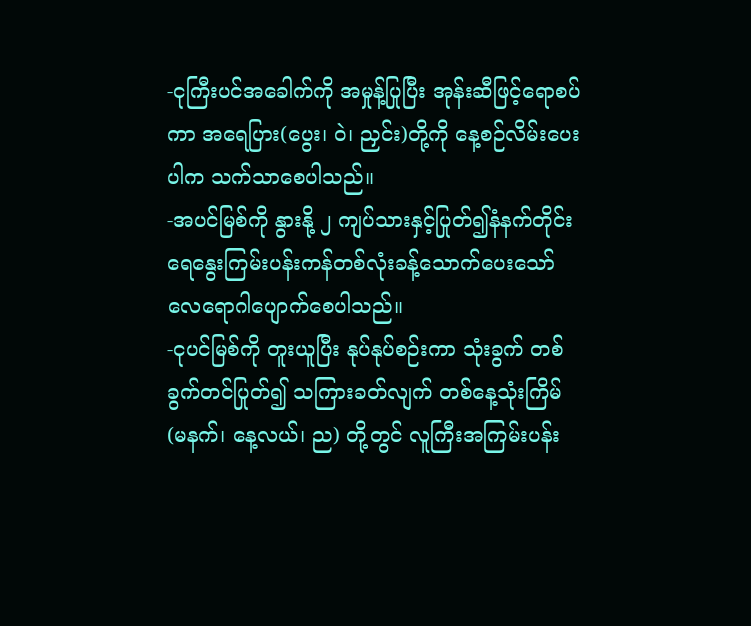-ငုကြီးပင်အခေါက်ကို အမှုန့်ပြုပြီး အုန်းဆီဖြင့်ရောစပ်ကာ အရေပြား(ပွေး၊ ဝဲ၊ ညှင်း)တို့ကို နေ့စဉ်လိမ်းပေးပါက သက်သာစေပါသည်။
-အပင်မြစ်ကို နွားနို့ ၂ ကျပ်သားနှင့်ပြုတ်၍နံနက်တိုင်း ရေနွေးကြမ်းပန်းကန်တစ်လုံးခန့်သောက်ပေးသော် လေရောဂါပျောက်စေပါသည်။
-ငုပင်မြစ်ကို တူးယူပြီး နုပ်နုပ်စဉ်းကာ သုံးခွက် တစ်ခွက်တင်ပြုတ်၍ သကြားခတ်လျက် တစ်နေ့သုံးကြိမ် (မနက်၊ နေ့လယ်၊ ည) တို့တွင် လူကြီးအကြမ်းပန်း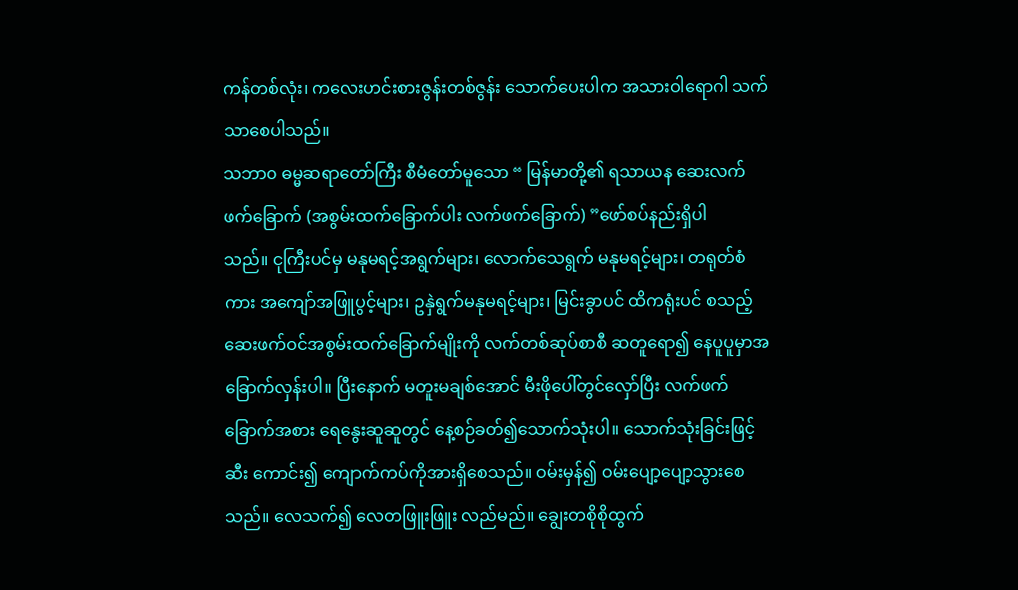ကန်တစ်လုံး၊ ကလေးဟင်းစားဇွန်းတစ်ဇွန်း သောက်ပေးပါက အသားဝါရောဂါ သက်သာစေပါသည်။
သဘာ၀ ဓမ္မဆရာတော်ကြီး စီမံတော်မူသော “ မြန်မာတို့၏ ရသာယန ဆေးလက်ဖက်ခြောက် (အစွမ်းထက်ခြောက်ပါး လက်ဖက်ခြောက်) ”ဖော်စပ်နည်းရှိပါ
သည်။ ငုကြီးပင်မှ မနုမရင့်အရွက်များ၊ လောက်သေရွက် မနုမရင့်များ၊ တရုတ်စံကား အကျော်အဖြူပွင့်များ၊ ဥနှဲရွက်မနုမရင့်များ၊ မြင်းခွာပင် ထိကရုံးပင် စသည့်ဆေးဖက်ဝင်အစွမ်းထက်ခြောက်မျိုးကို လက်တစ်ဆုပ်စာစီ ဆတူရော၍ နေပူပူမှာအခြောက်လှန်းပါ။ ပြီးနောက် မတူးမချစ်အောင် မီးဖိုပေါ်တွင်လှော်ပြီး လက်ဖက်ခြောက်အစား ရေနွေးဆူဆူတွင် နေ့စဉ်ခတ်၍သောက်သုံးပါ။ သောက်သုံးခြင်းဖြင့် ဆီး ကောင်း၍ ကျောက်ကပ်ကိုအားရှိစေသည်။ ဝမ်းမှန်၍ ဝမ်းပျော့ပျော့သွားစေသည်။ လေသက်၍ လေတဖြူးဖြူး လည်မည်။ ချွေးတစိုစိုထွက်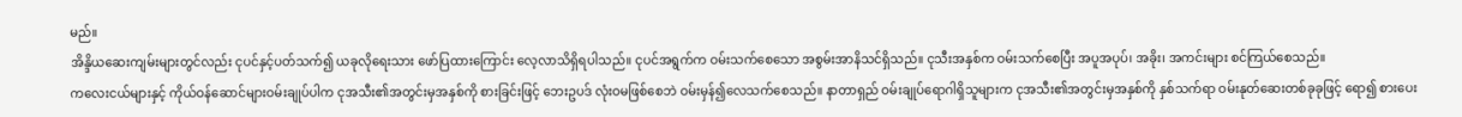မည်။
အိန္ဒိယဆေးကျမ်းများတွင်လည်း ငုပင်နှင့်ပတ်သက်၍ ယခုလိုရေးသား ဖော်ပြထားကြောင်း လေ့လာသိရှိရပါသည်။ ငုပင်အရွက်က ဝမ်းသက်စေသော အစွမ်းအာနိသင်ရှိသည်။ ငုသီးအနှစ်က ဝမ်းသက်စေပြီး အပူအပုပ်၊ အခိုး၊ အကင်းများ စင်ကြယ်စေသည်။
ကလေးငယ်များနှင့် ကိုယ်ဝန်ဆောင်များဝမ်းချုပ်ပါက ငုအသီး၏အတွင်းမှအနှစ်ကို စားခြင်းဖြင့် ဘေးဥပဒ် လုံးဝမဖြစ်စေဘဲ ဝမ်းမှန်၍လေသက်စေသည်။ နာတာရှည် ဝမ်းချုပ်ရောဂါရှိသူများက ငုအသီး၏အတွင်းမှအနှစ်ကို နှစ်သက်ရာ ဝမ်းနုတ်ဆေးတစ်ခုခုဖြင့် ရော၍ စားပေး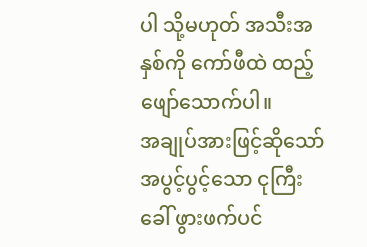ပါ သို့မဟုတ် အသီးအနှစ်ကို ကော်ဖီထဲ ထည့်ဖျော်သောက်ပါ။
အချုပ်အားဖြင့်ဆိုသော် အပွင့်ပွင့်သော ငုကြီး ခေါ် ဖွားဖက်ပင်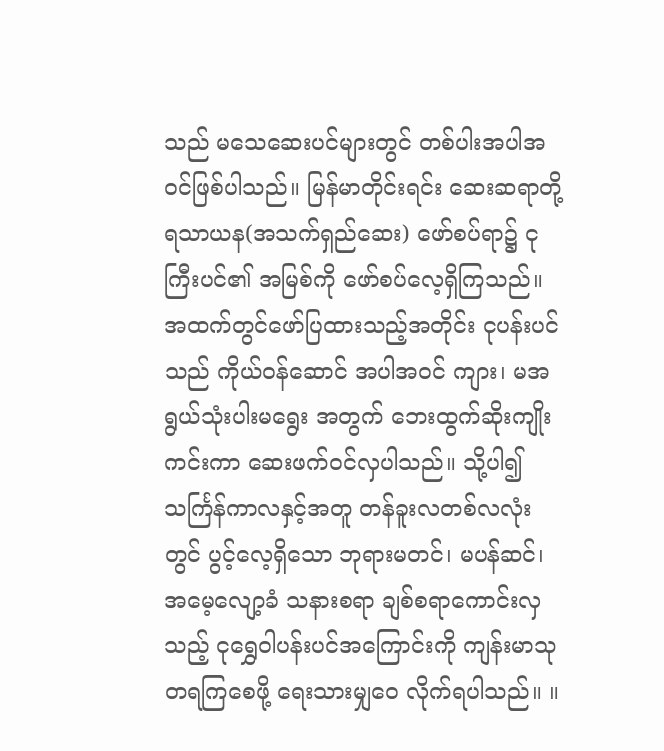သည် မသေဆေးပင်များတွင် တစ်ပါးအပါအဝင်ဖြစ်ပါသည်။ မြန်မာတိုင်းရင်း ဆေးဆရာတို့ ရသာယန(အသက်ရှည်ဆေး) ဖော်စပ်ရာ၌ ငုကြီးပင်၏ အမြစ်ကို ဖော်စပ်လေ့ရှိကြသည်။ အထက်တွင်ဖော်ပြထားသည့်အတိုင်း ငုပန်းပင်သည် ကိုယ်ဝန်ဆောင် အပါအဝင် ကျား၊ မအရွယ်သုံးပါးမရွေး အတွက် ဘေးထွက်ဆိုးကျိုးကင်းကာ ဆေးဖက်ဝင်လှပါသည်။ သို့ပါ၍ သင်္ကြန်ကာလနှင့်အတူ တန်ခူးလတစ်လလုံးတွင် ပွင့်လေ့ရှိသော ဘုရားမတင်၊ မပန်ဆင်၊ အမေ့လျော့ခံ သနားစရာ ချစ်စရာကောင်းလှသည့် ငုရွှေဝါပန်းပင်အကြောင်းကို ကျန်းမာသုတရကြစေဖို့ ရေးသားမျှဝေ လိုက်ရပါသည်။ ။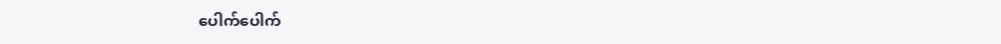ပေါက်ပေါက်